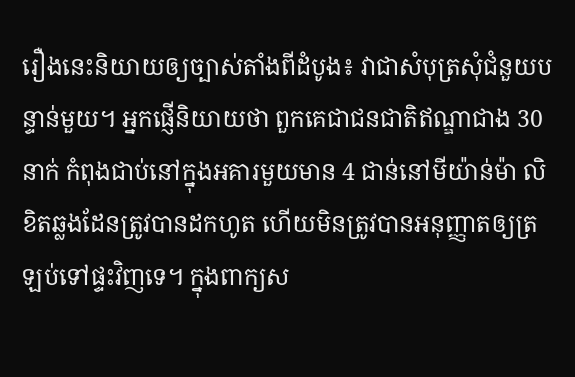រឿងនេះនិយាយឲ្យច្បាស់តាំងពីដំបូង៖ វាជាសំបុត្រសុំជំនួយបន្ទាន់មួយ។ អ្នកផ្ញើនិយាយថា ពួកគេជាជនជាតិឥណ្ឌាជាង 30 នាក់ កំពុងជាប់នៅក្នុងអគារមួយមាន 4 ជាន់នៅមីយ៉ាន់ម៉ា លិខិតឆ្លងដែនត្រូវបានដកហូត ហើយមិនត្រូវបានអនុញ្ញាតឲ្យត្រឡប់ទៅផ្ទះវិញទេ។ ក្នុងពាក្យស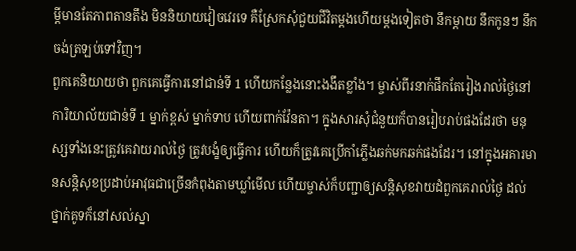ម្តីមានតែភាពតានតឹង មិននិយាយវៀចវេរទេ គឺស្រែកសុំជួយជីវិតម្តងហើយម្តងទៀតថា នឹកម្តាយ នឹកកូនៗ នឹកចង់ត្រឡប់ទៅវិញ។
ពួកគេនិយាយថា ពួកគេធ្វើការនៅជាន់ទី 1 ហើយកន្លែងនោះងងឹតខ្លាំង។ ម្ចាស់ពីរនាក់ផឹកតែរៀងរាល់ថ្ងៃនៅការិយាល័យជាន់ទី 1 ម្នាក់ខ្ពស់ ម្នាក់ទាប ហើយពាក់វ៉ែនតា។ ក្នុងសារសុំជំនួយក៏បានរៀបរាប់ផងដែរថា មនុស្សទាំងនេះត្រូវគេវាយរាល់ថ្ងៃ ត្រូវបង្ខំឲ្យធ្វើការ ហើយក៏ត្រូវគេប្រើកាំភ្លើងឆក់មកឆក់ផងដែរ។ នៅក្នុងអគារមានសន្តិសុខប្រដាប់អាវុធជាច្រើនកំពុងតាមឃ្លាំមើល ហើយម្ចាស់ក៏បញ្ជាឲ្យសន្តិសុខវាយដំពួកគេរាល់ថ្ងៃ ដល់ថ្នាក់គូទក៏នៅសល់ស្នា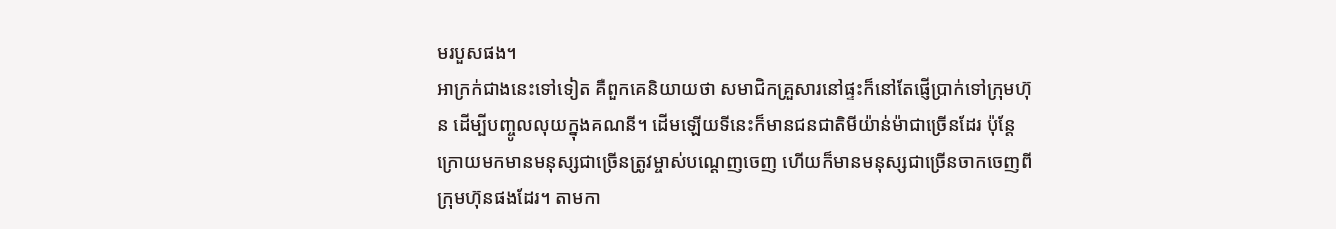មរបួសផង។
អាក្រក់ជាងនេះទៅទៀត គឺពួកគេនិយាយថា សមាជិកគ្រួសារនៅផ្ទះក៏នៅតែផ្ញើប្រាក់ទៅក្រុមហ៊ុន ដើម្បីបញ្ចូលលុយក្នុងគណនី។ ដើមឡើយទីនេះក៏មានជនជាតិមីយ៉ាន់ម៉ាជាច្រើនដែរ ប៉ុន្តែក្រោយមកមានមនុស្សជាច្រើនត្រូវម្ចាស់បណ្តេញចេញ ហើយក៏មានមនុស្សជាច្រើនចាកចេញពីក្រុមហ៊ុនផងដែរ។ តាមកា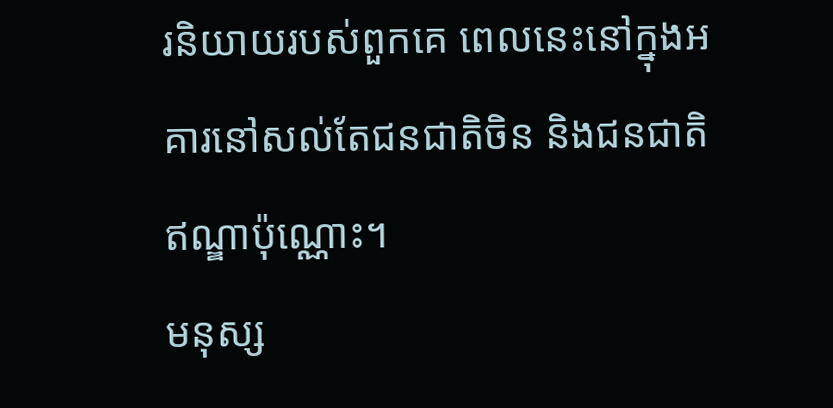រនិយាយរបស់ពួកគេ ពេលនេះនៅក្នុងអគារនៅសល់តែជនជាតិចិន និងជនជាតិឥណ្ឌាប៉ុណ្ណោះ។
មនុស្ស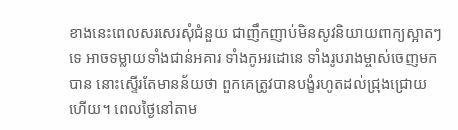ខាងនេះពេលសរសេរសុំជំនួយ ជាញឹកញាប់មិនសូវនិយាយពាក្យស្អាតៗទេ អាចទម្លាយទាំងជាន់អគារ ទាំងកូអរដោនេ ទាំងរូបរាងម្ចាស់ចេញមកបាន នោះស្ទើរតែមានន័យថា ពួកគេត្រូវបានបង្ខំរហូតដល់ជ្រុងជ្រោយហើយ។ ពេលថ្ងៃនៅតាម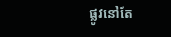ផ្លូវនៅតែ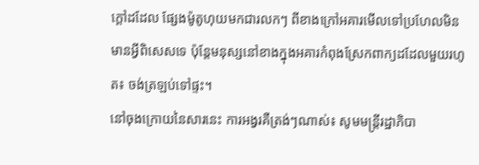ក្តៅដដែល ផ្សែងម៉ូតូហុយមកជារលកៗ ពីខាងក្រៅអគារមើលទៅប្រហែលមិនមានអ្វីពិសេសទេ ប៉ុន្តែមនុស្សនៅខាងក្នុងអគារកំពុងស្រែកពាក្យដដែលមួយរហូត៖ ចង់ត្រឡប់ទៅផ្ទះ។
នៅចុងក្រោយនៃសារនេះ ការអង្វរគឺត្រង់ៗណាស់៖ សូមមន្ត្រីរដ្ឋាភិបា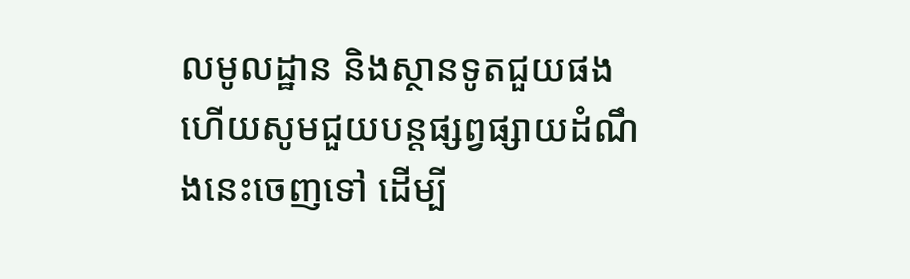លមូលដ្ឋាន និងស្ថានទូតជួយផង ហើយសូមជួយបន្តផ្សព្វផ្សាយដំណឹងនេះចេញទៅ ដើម្បី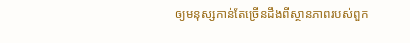ឲ្យមនុស្សកាន់តែច្រើនដឹងពីស្ថានភាពរបស់ពួក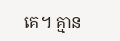គេ។ គ្មាន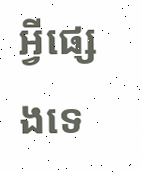អ្វីផ្សេងទេ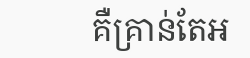គឺគ្រាន់តែអ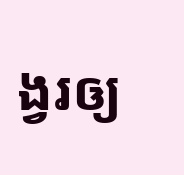ង្វរឲ្យ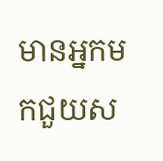មានអ្នកមកជួយស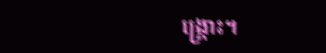ង្គ្រោះ។